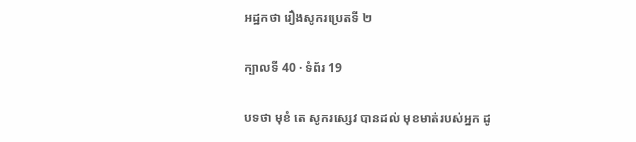អដ្ឋកថា រឿងសូករប្រេតទី ២

ក្បាលទី 40 · ទំព័រ 19

បទថា មុខំ តេ សូករស្សេវ បានដល់ មុខមាត់របស់អ្នក ដូ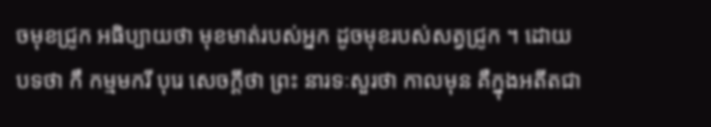ចមុខជ្រូក អធិប្បាយថា មុខមាត់របស់អ្នក ដូចមុខរបស់សត្វជ្រូក ។ ដោយបទថា កឹ កម្មមករី បុរេ សេចក្តីថា ព្រះ នារទៈសួរថា កាលមុន គឺក្នុងអតីតជា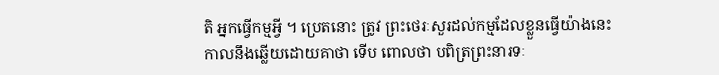តិ អ្នកធ្វើកម្មអ្វី ។ ប្រេតនោះ ត្រូវ ព្រះថេរៈសួរដល់កម្មដែលខ្លួនធ្វើយ៉ាងនេះ កាលនឹងឆ្លើយដោយគាថា ទើប ពោលថា បពិត្រព្រះនារទៈ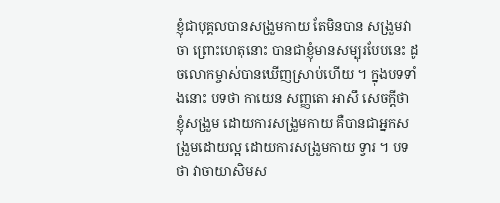ខ្ញុំជាបុគ្គលបានសង្រួមកាយ តែមិនបាន សង្រួមវាចា ព្រោះហេតុនោះ បានជាខ្ញុំមានសម្បុរបែបនេះ ដូចលោកម្ចាស់បានឃើញស្រាប់ហើយ ។ ក្នុងបទទាំងនោះ បទថា កាយេន សញ្ញតោ អាសឹ សេចក្តីថា ខ្ញុំសង្រួម ដោយការសង្រួមកាយ គឺបានជាអ្នកសង្រួមដោយល្អ ដោយការសង្រួមកាយ ទ្វារ ។ បទថា វាចាយាសិមស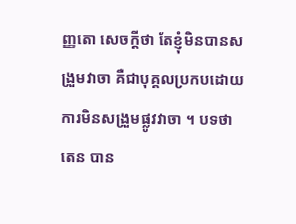ញ្ញតោ សេចក្តីថា តែខ្ញុំមិនបានសង្រួមវាចា គឺជាបុគ្គលប្រកបដោយការមិនសង្រួមផ្លូវវាចា ។ បទថា តេន បាន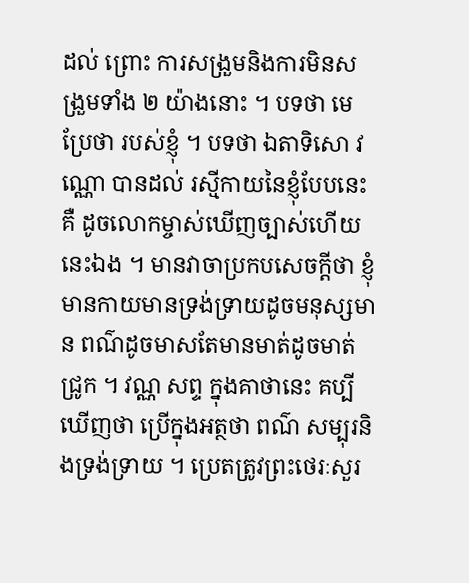ដល់ ព្រោះ ការសង្រួមនិងការមិនសង្រួមទាំង ២ យ៉ាងនោះ ។ បទថា មេ ប្រែថា របស់ខ្ញុំ ។ បទថា ឯតាទិសោ វណ្ណោ បានដល់ រស្មីកាយនៃខ្ញុំបែបនេះ គឺ ដូចលោកម្ចាស់ឃើញច្បាស់ហើយនេះឯង ។ មានវាចាប្រកបសេចក្តីថា ខ្ញុំ មានកាយមានទ្រង់ទ្រាយដូចមនុស្សមាន ពណ៌ដូចមាសតែមានមាត់ដូចមាត់ ជ្រូក ។ វណ្ណ សព្ទ ក្នុងគាថានេះ គប្បីឃើញថា ប្រើក្នុងអត្ថថា ពណ៌ សម្បុរនិងទ្រង់ទ្រាយ ។ ប្រេតត្រូវព្រះថេរៈសួរ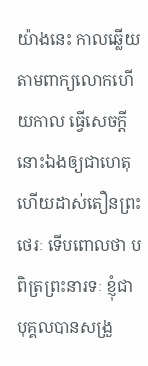យ៉ាងនេះ កាលឆ្លើយតាមពាក្យលោកហើយកាល ធ្វើសេចក្តីនោះឯងឲ្យជាហេតុ ហើយដាស់តឿនព្រះថេរៈ ទើបពោលថា បពិត្រព្រះនារទៈ ខ្ញុំជាបុគ្គលបានសង្រួ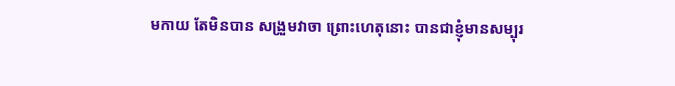មកាយ តែមិនបាន សង្រួមវាចា ព្រោះហេតុនោះ បានជាខ្ញុំមានសម្បុរ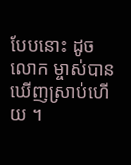បែបនោះ ដូចលោក ម្ចាស់បានឃើញស្រាប់ហើយ ។